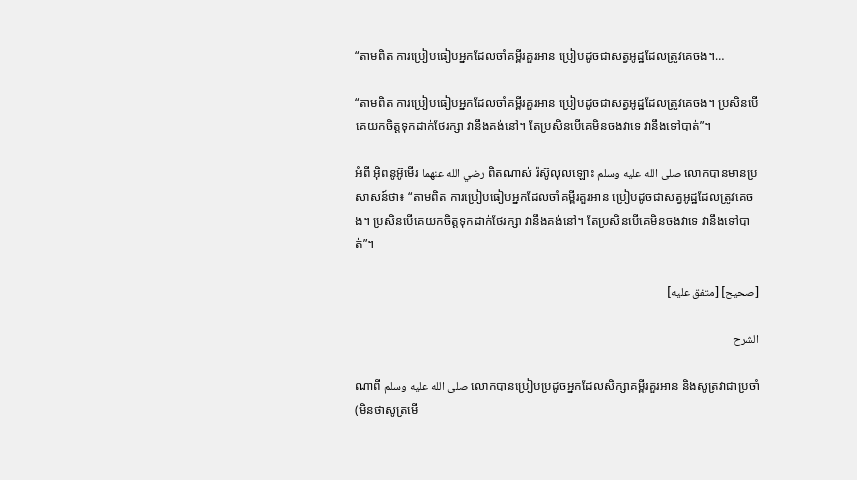“តាមពិត ការប្រៀបធៀបអ្នកដែលចាំគម្ពីរគួរអាន ប្រៀបដូចជាសត្វអូដ្ឋដែលត្រូវគេចង។…

“តាមពិត ការប្រៀបធៀបអ្នកដែលចាំគម្ពីរគួរអាន ប្រៀបដូចជាសត្វអូដ្ឋដែលត្រូវគេចង។ ប្រសិនបើគេយកចិត្ដទុកដាក់ថែរក្សា វានឹងគង់នៅ។ តែប្រសិនបើគេមិនចងវាទេ វានឹងទៅបាត់”។

អំពី អ៊ិពនូអ៊ូមើរ رضي الله عنهما ពិតណាស់ រ៉ស៊ូលុលឡោះ صلى الله عليه وسلم លោកបានមានប្រសាសន៍ថា៖ “តាមពិត ការប្រៀបធៀបអ្នកដែលចាំគម្ពីរគួរអាន ប្រៀបដូចជាសត្វអូដ្ឋដែលត្រូវគេចង។ ប្រសិនបើគេយកចិត្ដទុកដាក់ថែរក្សា វានឹងគង់នៅ។ តែប្រសិនបើគេមិនចងវាទេ វានឹងទៅបាត់”។

[صحيح] [متفق عليه]

الشرح

ណាពី صلى الله عليه وسلم លោកបានប្រៀបប្រដូចអ្នកដែលសិក្សាគម្ពីរគួរអាន និងសូត្រវាជាប្រចាំ(មិនថាសូត្រមើ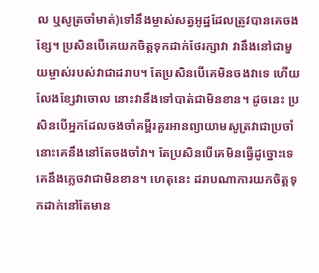ល ឬសូត្រចាំមាត់)ទៅនឹងម្ចាស់សត្វអូដ្ឋដែលត្រូវបានគេចងខ្សែ។ ប្រសិនបើគេយកចិត្ដទុកដាក់ថែរក្សាវា វានឹងនៅជាមួយម្ចាស់របស់វាជាដរាប។ តែប្រសិនបើគេមិនចងវាទេ ហើយលែងខ្សែវាចោល នោះវានឹងទៅបាត់ជាមិនខាន។ ដូចនេះ ប្រសិនបើអ្នកដែលចងចាំគម្ពីរគួរអានព្យាយាមសូត្រវាជាប្រចាំ នោះគេនឹងនៅតែចងចាំវា។ តែប្រសិនបើគេមិនធ្វើដូច្នោះទេ គេនឹងភ្លេចវាជាមិនខាន។ ហេតុនេះ ដរាបណាការយកចិត្តទុកដាក់នៅតែមាន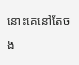នោះគេនៅតែចង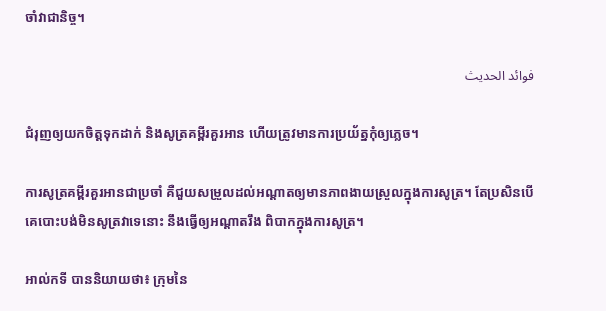ចាំវាជានិច្ច។

فوائد الحديث

ជំរុញឲ្យយកចិត្តទុកដាក់ និងសូត្រគម្ពីរគួរអាន ហើយត្រូវមានការប្រយ័ត្នកុំឲ្យភ្លេច។

ការសូត្រគម្ពីរគួរអានជាប្រចាំ គឺជួយសម្រួលដល់អណ្តាតឲ្យមានភាពងាយស្រួលក្នុងការសូត្រ។ តែប្រសិនបើគេបោះបង់មិនសូត្រវាទេនោះ នឹងធ្វើឲ្យអណ្តាតរឹង ពិបាកក្នុងការសូត្រ។

អាល់កទី បាននិយាយថា៖ ក្រុមនៃ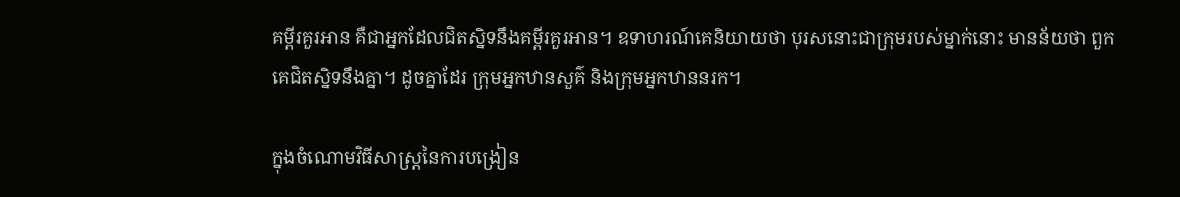គម្ពីរគួរអាន គឺជាអ្នកដែលជិតស្និទនឹងគម្ពីរគួរអាន។ ឧទាហរណ៍គេនិយាយថា បុរសនោះជាក្រុមរបស់ម្នាក់នោះ មានន័យថា ពួកគេជិតស្និទនឹងគ្នា។ ដូចគ្នាដែរ ក្រុមអ្នកឋានសួគ៌ និងក្រុមអ្នកឋាននរក។

ក្នុងចំណោមវិធីសាស្ត្រនៃការបង្រៀន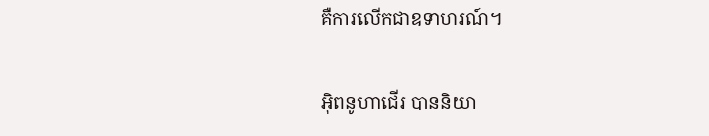គឺការលើកជាឧទាហរណ៍។

អ៊ិពនូហាជើរ បាននិយា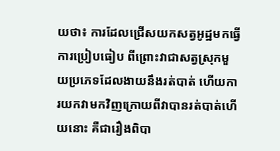យថា៖ ការដែលជ្រើសយកសត្វអូដ្ឋមកធ្វើការប្រៀបធៀប ពីព្រោះវាជាសត្វស្រុកមួយប្រភេទដែលងាយនឹងរត់បាត់ ហើយការយកវាមកវិញក្រោយពីវាបានរត់បាត់ហើយនោះ គឺជារឿងពិបា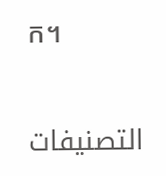ក។

التصنيفات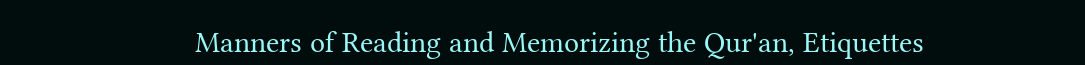Manners of Reading and Memorizing the Qur'an, Etiquettes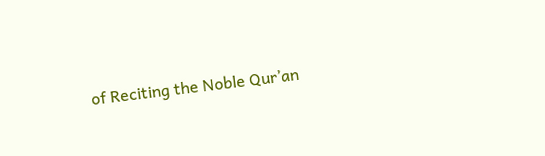of Reciting the Noble Qur’an